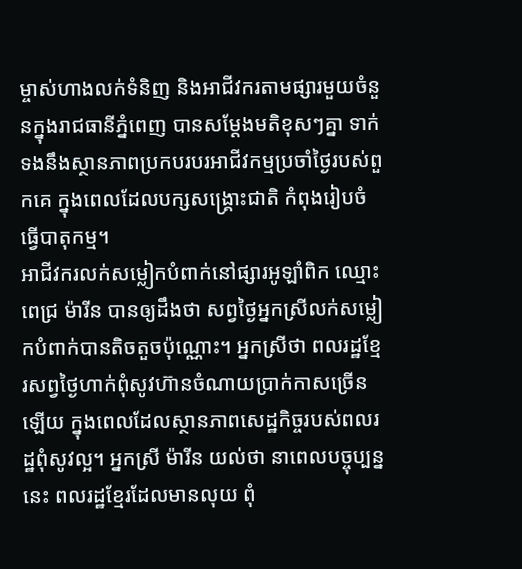ម្ចាស់ហាងលក់ទំនិញ និងអាជីវករតាមផ្សារមួយចំនួនក្នុងរាជធានីភ្នំពេញ បានសម្ដែងមតិខុសៗគ្នា ទាក់ទងនឹងស្ថានភាពប្រកបរបរអាជីវកម្មប្រចាំថ្ងៃរបស់ពួកគេ ក្នុងពេលដែលបក្សសង្គ្រោះជាតិ កំពុងរៀបចំធ្វើបាតុកម្ម។
អាជីវករលក់សម្លៀកបំពាក់នៅផ្សារអូឡាំពិក ឈ្មោះ ពេជ្រ ម៉ារីន បានឲ្យដឹងថា សព្វថ្ងៃអ្នកស្រីលក់សម្លៀកបំពាក់បានតិចតួចប៉ុណ្ណោះ។ អ្នកស្រីថា ពលរដ្ឋខ្មែរសព្វថ្ងៃហាក់ពុំសូវហ៊ានចំណាយប្រាក់កាសច្រើនឡើយ ក្នុងពេលដែលស្ថានភាពសេដ្ឋកិច្ចរបស់ពលរដ្ឋពុំសូវល្អ។ អ្នកស្រី ម៉ារីន យល់ថា នាពេលបច្ចុប្បន្ននេះ ពលរដ្ឋខ្មែរដែលមានលុយ ពុំ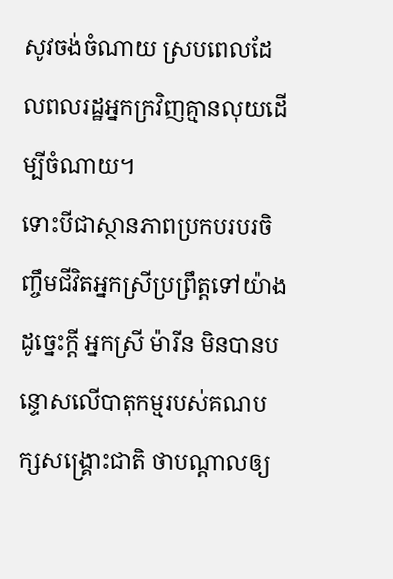សូវចង់ចំណាយ ស្របពេលដែលពលរដ្ឋអ្នកក្រវិញគ្មានលុយដើម្បីចំណាយ។
ទោះបីជាស្ថានភាពប្រកបរបរចិញ្ចឹមជីវិតអ្នកស្រីប្រព្រឹត្តទៅយ៉ាងដូច្នេះក្តី អ្នកស្រី ម៉ារីន មិនបានបន្ទោសលើបាតុកម្មរបស់គណបក្សសង្គ្រោះជាតិ ថាបណ្ដាលឲ្យ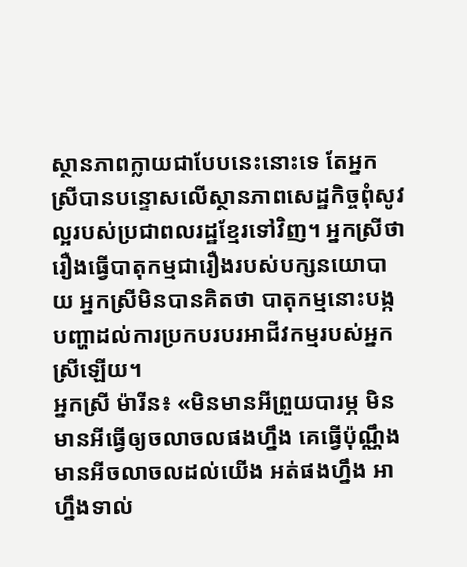ស្ថានភាពក្លាយជាបែបនេះនោះទេ តែអ្នកស្រីបានបន្ទោសលើស្ថានភាពសេដ្ឋកិច្ចពុំសូវល្អរបស់ប្រជាពលរដ្ឋខ្មែរទៅវិញ។ អ្នកស្រីថា រឿងធ្វើបាតុកម្មជារឿងរបស់បក្សនយោបាយ អ្នកស្រីមិនបានគិតថា បាតុកម្មនោះបង្កបញ្ហាដល់ការប្រកបរបរអាជីវកម្មរបស់អ្នកស្រីឡើយ។
អ្នកស្រី ម៉ារីន៖ «មិនមានអីព្រួយបារម្ភ មិនមានអីធ្វើឲ្យចលាចលផងហ្នឹង គេធ្វើប៉ុណ្ណឹងមានអីចលាចលដល់យើង អត់ផងហ្នឹង អាហ្នឹងទាល់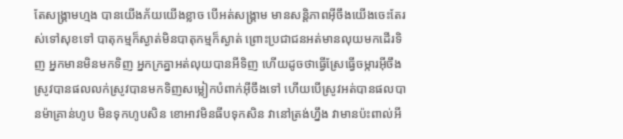តែសង្គ្រាមហ្មង បានយើងភ័យយើងខ្លាច បើអត់សង្រ្គាម មានសន្តិភាពអ៊ីចឹងយើងចេះតែរស់ទៅសុខទៅ បាតុកម្មក៏ស្ងាត់មិនបាតុកម្មក៏ស្ងាត់ ព្រោះប្រជាជនអត់មានលុយមកដើរទិញ អ្នកមានមិនមកទិញ អ្នកក្រគ្នាអត់លុយបានអីទិញ ហើយដូចថាធ្វើស្រែធ្វើចម្ការអ៊ីចឹង ស្រូវបានផលលក់ស្រូវបានមកទិញសម្លៀកបំពាក់អ៊ីចឹងទៅ ហើយបើស្រូវអត់បានផលបានម៉ាគ្រាន់ហូប មិនទុកហូបសិន ខោអាវមិនធីបទុកសិន វានៅត្រង់ហ្នឹង វាមានប៉ះពាល់អី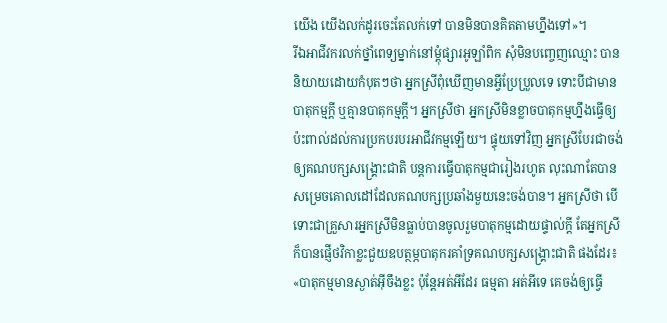យើង យើងលក់ដូរចេះតែលក់ទៅ បានមិនបានគិតតាមហ្នឹងទៅ»។
រីឯអាជីវករលក់ថ្នាំពេទ្យម្នាក់នៅម្តុំផ្សារអូឡាំពិក សុំមិនបញ្ចេញឈ្មោះ បាននិយាយដោយកំបុតៗថា អ្នកស្រីពុំឃើញមានអ្វីប្រែប្រួលទេ ទោះបីជាមានបាតុកម្មក្តី ឬគ្មានបាតុកម្មក្តី។ អ្នកស្រីថា អ្នកស្រីមិនខ្លាចបាតុកម្មហ្នឹងធ្វើឲ្យប៉ះពាល់ដល់ការប្រកបរបរអាជីវកម្មឡើយ។ ផ្ទុយទៅវិញ អ្នកស្រីបែរជាចង់ឲ្យគណបក្សសង្គ្រោះជាតិ បន្តការធ្វើបាតុកម្មជារៀងរហូត លុះណាតែបានសម្រេចគោលដៅដែលគណបក្សប្រឆាំងមួយនេះចង់បាន។ អ្នកស្រីថា បើទោះជាគ្រួសារអ្នកស្រីមិនធ្លាប់បានចូលរួមបាតុកម្មដោយផ្ទាល់ក្តី តែអ្នកស្រីក៏បានផ្ញើថវិកាខ្លះជួយឧបត្ថម្ភបាតុករគាំទ្រគណបក្សសង្គ្រោះជាតិ ផងដែរ៖ «បាតុកម្មមានស្ងាត់អ៊ីចឹងខ្លះ ប៉ុន្តែអត់អីដែរ ធម្មតា អត់អីទេ គេចង់ឲ្យធ្វើ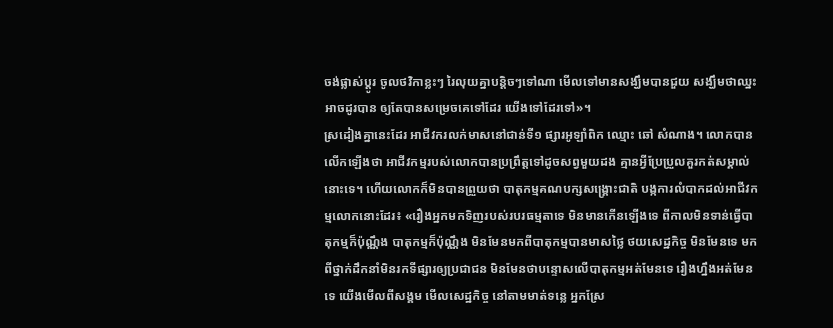ចង់ផ្លាស់ប្ដូរ ចូលថវិកាខ្លះៗ រៃលុយគ្នាបន្តិចៗទៅណា មើលទៅមានសង្ឃឹមបានជួយ សង្ឃឹមថាឈ្នះអាចដូរបាន ឲ្យតែបានសម្រេចគេទៅដែរ យើងទៅដែរទៅ»។
ស្រដៀងគ្នានេះដែរ អាជីវករលក់មាសនៅជាន់ទី១ ផ្សារអូឡាំពិក ឈ្មោះ ឆៅ សំណាង។ លោកបានលើកឡើងថា អាជីវកម្មរបស់លោកបានប្រព្រឹត្តទៅដូចសព្វមួយដង គ្មានអ្វីប្រែប្រួលគួរកត់សម្គាល់នោះទេ។ ហើយលោកក៏មិនបានព្រួយថា បាតុកម្មគណបក្សសង្គ្រោះជាតិ បង្កការលំបាកដល់អាជីវកម្មលោកនោះដែរ៖ «រឿងអ្នកមកទិញរបស់របរធម្មតាទេ មិនមានកើនឡើងទេ ពីកាលមិនទាន់ធ្វើបាតុកម្មក៏ប៉ុណ្ណឹង បាតុកម្មក៏ប៉ុណ្ណឹង មិនមែនមកពីបាតុកម្មបានមាសថ្លៃ ថយសេដ្ឋកិច្ច មិនមែនទេ មកពីថ្នាក់ដឹកនាំមិនរកទីផ្សារឲ្យប្រជាជន មិនមែនថាបន្ទោសលើបាតុកម្មអត់មែនទេ រឿងហ្នឹងអត់មែនទេ យើងមើលពីសង្គម មើលសេដ្ឋកិច្ច នៅតាមមាត់ទន្លេ អ្នកស្រែ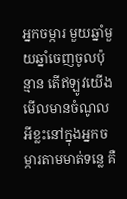អ្នកចម្ការ មួយឆ្នាំមួយឆ្នាំចេញចូលប៉ុន្មាន តើឥឡូវយើងមើលមានចំណូលអីខ្លះនៅក្នុងអ្នកចម្ការតាមមាត់ទន្លេ គឺ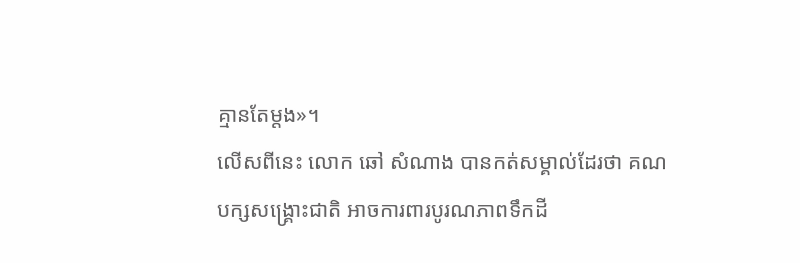គ្មានតែម្តង»។
លើសពីនេះ លោក ឆៅ សំណាង បានកត់សម្គាល់ដែរថា គណបក្សសង្គ្រោះជាតិ អាចការពារបូរណភាពទឹកដី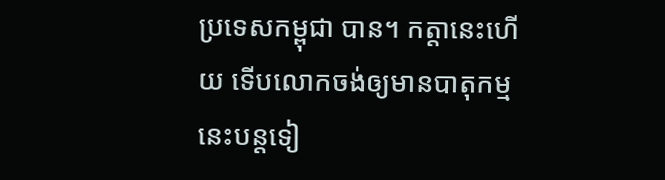ប្រទេសកម្ពុជា បាន។ កត្តានេះហើយ ទើបលោកចង់ឲ្យមានបាតុកម្មនេះបន្តទៀ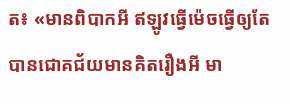ត៖ «មានពិបាកអី ឥឡូវធ្វើម៉េចធ្វើឲ្យតែបានជោគជ័យមានគិតរឿងអី មា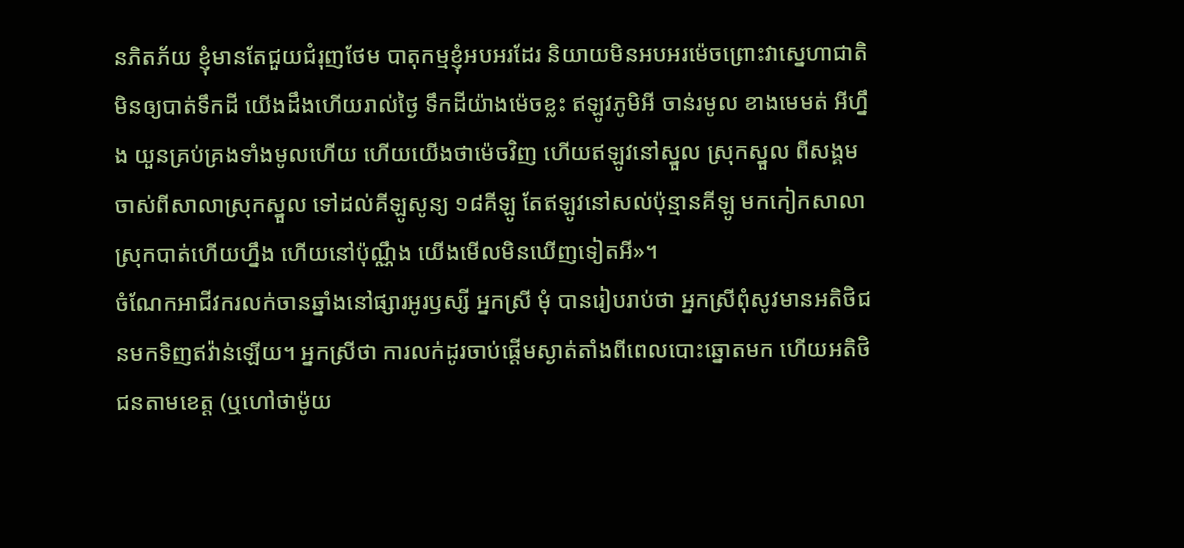នភិតភ័យ ខ្ញុំមានតែជួយជំរុញថែម បាតុកម្មខ្ញុំអបអរដែរ និយាយមិនអបអរម៉េចព្រោះវាស្នេហាជាតិ មិនឲ្យបាត់ទឹកដី យើងដឹងហើយរាល់ថ្ងៃ ទឹកដីយ៉ាងម៉េចខ្លះ ឥឡូវភូមិអី ចាន់រមូល ខាងមេមត់ អីហ្នឹង យួនគ្រប់គ្រងទាំងមូលហើយ ហើយយើងថាម៉េចវិញ ហើយឥឡូវនៅស្នួល ស្រុកស្នួល ពីសង្គមចាស់ពីសាលាស្រុកស្នួល ទៅដល់គីឡូសូន្យ ១៨គីឡូ តែឥឡូវនៅសល់ប៉ុន្មានគីឡូ មកកៀកសាលាស្រុកបាត់ហើយហ្នឹង ហើយនៅប៉ុណ្ណឹង យើងមើលមិនឃើញទៀតអី»។
ចំណែកអាជីវករលក់ចានឆ្នាំងនៅផ្សារអូរឫស្សី អ្នកស្រី មុំ បានរៀបរាប់ថា អ្នកស្រីពុំសូវមានអតិថិជនមកទិញឥវ៉ាន់ឡើយ។ អ្នកស្រីថា ការលក់ដូរចាប់ផ្ដើមស្ងាត់តាំងពីពេលបោះឆ្នោតមក ហើយអតិថិជនតាមខេត្ត (ឬហៅថាម៉ូយ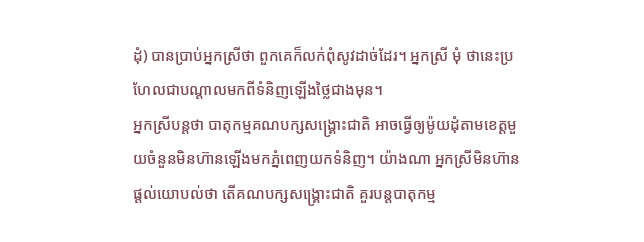ដុំ) បានប្រាប់អ្នកស្រីថា ពួកគេក៏លក់ពុំសូវដាច់ដែរ។ អ្នកស្រី មុំ ថានេះប្រហែលជាបណ្ដាលមកពីទំនិញឡើងថ្លៃជាងមុន។
អ្នកស្រីបន្តថា បាតុកម្មគណបក្សសង្គ្រោះជាតិ អាចធ្វើឲ្យម៉ូយដុំតាមខេត្តមួយចំនួនមិនហ៊ានឡើងមកភ្នំពេញយកទំនិញ។ យ៉ាងណា អ្នកស្រីមិនហ៊ានផ្តល់យោបល់ថា តើគណបក្សសង្គ្រោះជាតិ គួរបន្តបាតុកម្ម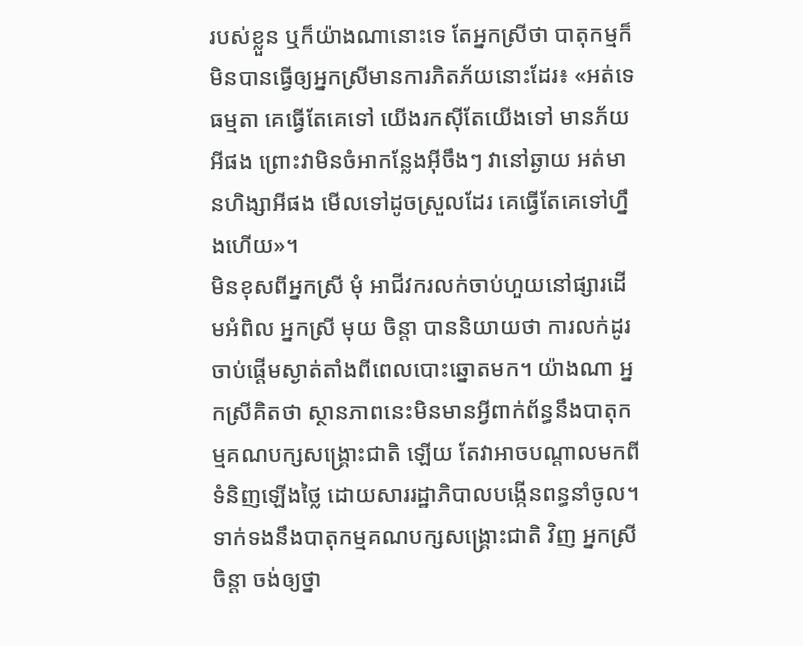របស់ខ្លួន ឬក៏យ៉ាងណានោះទេ តែអ្នកស្រីថា បាតុកម្មក៏មិនបានធ្វើឲ្យអ្នកស្រីមានការភិតភ័យនោះដែរ៖ «អត់ទេ ធម្មតា គេធ្វើតែគេទៅ យើងរកស៊ីតែយើងទៅ មានភ័យអីផង ព្រោះវាមិនចំអាកន្លែងអ៊ីចឹងៗ វានៅឆ្ងាយ អត់មានហិង្សាអីផង មើលទៅដូចស្រួលដែរ គេធ្វើតែគេទៅហ្នឹងហើយ»។
មិនខុសពីអ្នកស្រី មុំ អាជីវករលក់ចាប់ហួយនៅផ្សារដើមអំពិល អ្នកស្រី មុយ ចិន្តា បាននិយាយថា ការលក់ដូរចាប់ផ្ដើមស្ងាត់តាំងពីពេលបោះឆ្នោតមក។ យ៉ាងណា អ្នកស្រីគិតថា ស្ថានភាពនេះមិនមានអ្វីពាក់ព័ន្ធនឹងបាតុកម្មគណបក្សសង្គ្រោះជាតិ ឡើយ តែវាអាចបណ្ដាលមកពីទំនិញឡើងថ្លៃ ដោយសាររដ្ឋាភិបាលបង្កើនពន្ធនាំចូល។ ទាក់ទងនឹងបាតុកម្មគណបក្សសង្គ្រោះជាតិ វិញ អ្នកស្រី ចិន្តា ចង់ឲ្យថ្នា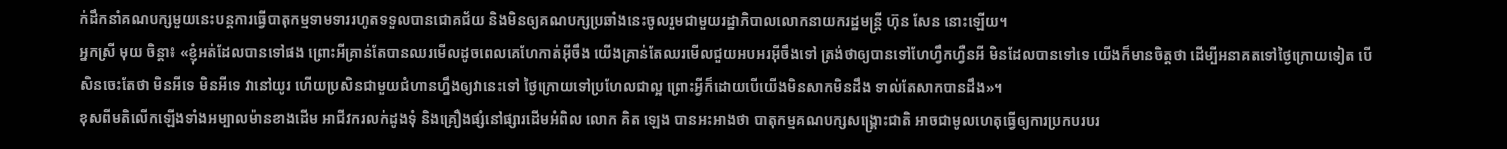ក់ដឹកនាំគណបក្សមួយនេះបន្តការធ្វើបាតុកម្មទាមទាររហូតទទួលបានជោគជ័យ និងមិនឲ្យគណបក្សប្រឆាំងនេះចូលរួមជាមួយរដ្ឋាភិបាលលោកនាយករដ្ឋមន្ត្រី ហ៊ុន សែន នោះឡើយ។
អ្នកស្រី មុយ ចិន្តា៖ «ខ្ញុំអត់ដែលបានទៅផង ព្រោះអីគ្រាន់តែបានឈរមើលដូចពេលគេហែកាត់អ៊ីចឹង យើងគ្រាន់តែឈរមើលជួយអបអរអ៊ីចឹងទៅ ត្រង់ថាឲ្យបានទៅហែហ្វឹកហ្វឺនអី មិនដែលបានទៅទេ យើងក៏មានចិត្តថា ដើម្បីអនាគតទៅថ្ងៃក្រោយទៀត បើសិនចេះតែថា មិនអីទេ មិនអីទេ វានៅយូរ ហើយប្រសិនជាមួយជំហានហ្នឹងឲ្យវានេះទៅ ថ្ងៃក្រោយទៅប្រហែលជាល្អ ព្រោះអ្វីក៏ដោយបើយើងមិនសាកមិនដឹង ទាល់តែសាកបានដឹង»។
ខុសពីមតិលើកឡើងទាំងអម្បាលម៉ានខាងដើម អាជីវករលក់ដូងទុំ និងគ្រឿងផ្សំនៅផ្សារដើមអំពិល លោក គិត ឡេង បានអះអាងថា បាតុកម្មគណបក្សសង្គ្រោះជាតិ អាចជាមូលហេតុធ្វើឲ្យការប្រកបរបរ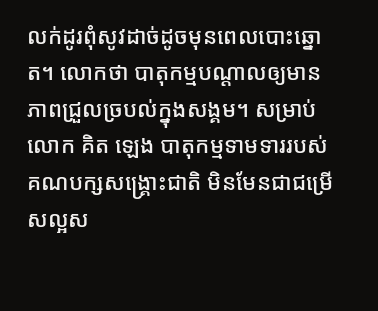លក់ដូរពុំសូវដាច់ដូចមុនពេលបោះឆ្នោត។ លោកថា បាតុកម្មបណ្ដាលឲ្យមានភាពជ្រួលច្របល់ក្នុងសង្គម។ សម្រាប់ លោក គិត ឡេង បាតុកម្មទាមទាររបស់គណបក្សសង្គ្រោះជាតិ មិនមែនជាជម្រើសល្អស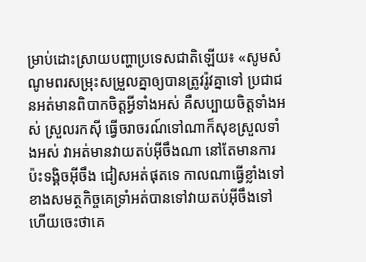ម្រាប់ដោះស្រាយបញ្ហាប្រទេសជាតិឡើយ៖ «សូមសំណូមពរសម្រុះសម្រួលគ្នាឲ្យបានត្រូវរ៉ូវគ្នាទៅ ប្រជាជនអត់មានពិបាកចិត្តអ្វីទាំងអស់ គឺសប្បាយចិត្តទាំងអស់ ស្រួលរកស៊ី ធ្វើចរាចរណ៍ទៅណាក៏សុខស្រួលទាំងអស់ វាអត់មានវាយតប់អ៊ីចឹងណា នៅតែមានការប៉ះទង្គិចអ៊ីចឹង ជៀសអត់ផុតទេ កាលណាធ្វើខ្លាំងទៅ ខាងសមត្ថកិច្ចគេទ្រាំអត់បានទៅវាយតប់អ៊ីចឹងទៅ ហើយចេះថាគេ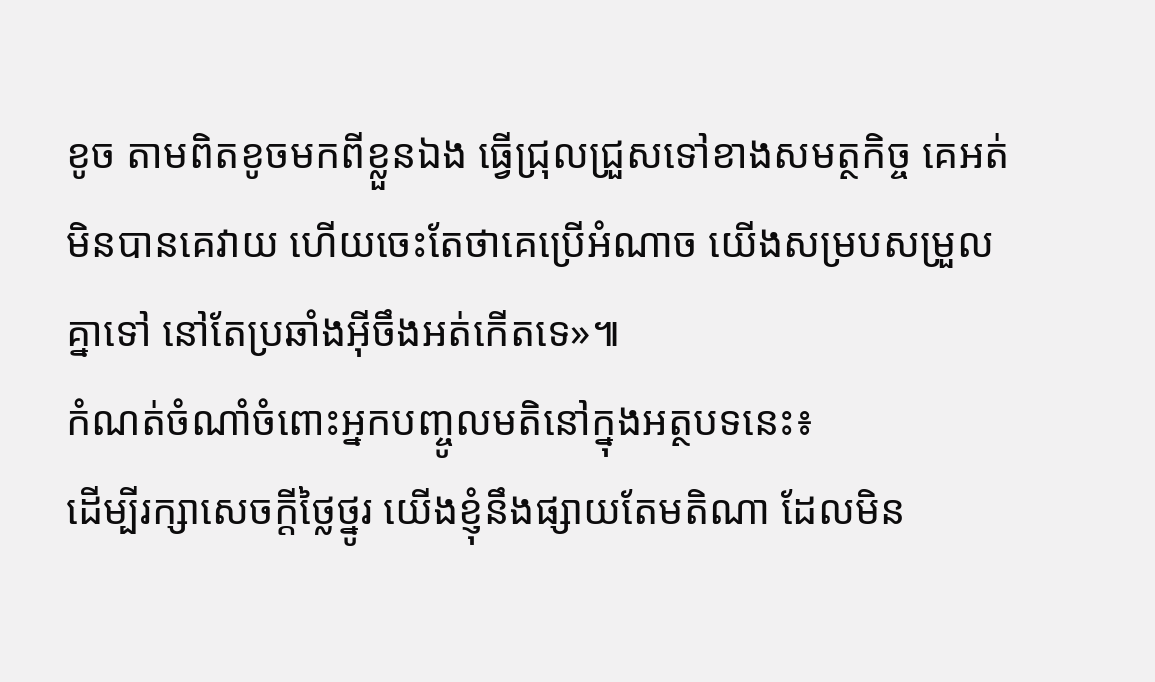ខូច តាមពិតខូចមកពីខ្លួនឯង ធ្វើជ្រុលជ្រួសទៅខាងសមត្ថកិច្ច គេអត់មិនបានគេវាយ ហើយចេះតែថាគេប្រើអំណាច យើងសម្របសម្រួលគ្នាទៅ នៅតែប្រឆាំងអ៊ីចឹងអត់កើតទេ»៕
កំណត់ចំណាំចំពោះអ្នកបញ្ចូលមតិនៅក្នុងអត្ថបទនេះ៖
ដើម្បីរក្សាសេចក្ដីថ្លៃថ្នូរ យើងខ្ញុំនឹងផ្សាយតែមតិណា ដែលមិន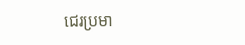ជេរប្រមា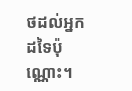ថដល់អ្នកដទៃប៉ុណ្ណោះ។